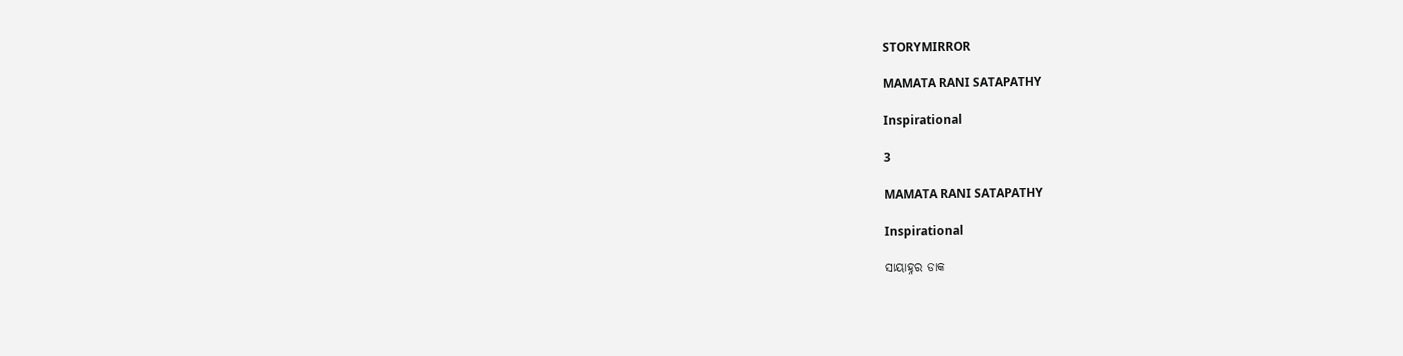STORYMIRROR

MAMATA RANI SATAPATHY

Inspirational

3

MAMATA RANI SATAPATHY

Inspirational

ସାୟାହ୍ନର ଡାକ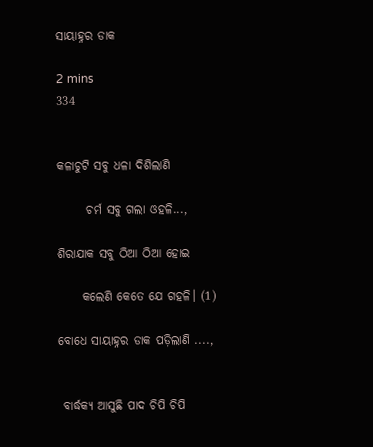ସାୟାହ୍ନର ଡାକ

2 mins
334


କଳାଚୁଟି ସବୁ ଧଳା ଦିଶିଲାଣି

      ଚର୍ମ ସବୁ ଗଲା ଓହଳି...,

ଶିରାଯାକ ସବୁ ଠିଆ ଠିଆ ହୋଇ

     କଲେଣି କେତେ ଯେ ଗହଳି। (1)

ବୋଧେ ସାୟାହ୍ନର ଡାକ ପଡ଼ିଲାଣି ....,


 ବାର୍ଦ୍ଧକ୍ୟ ଆସୁଛି ପାଦ ଚିପି ଚିପି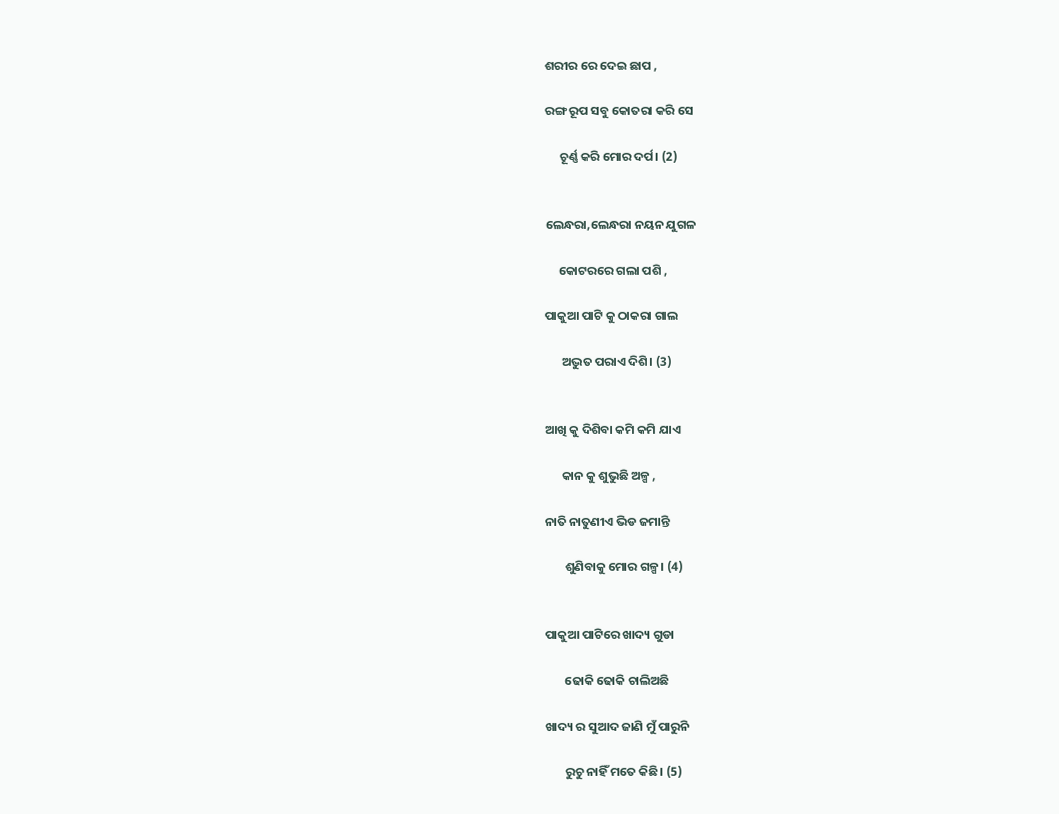ଶରୀର ରେ ଦେଇ ଛାପ ,

ରଙ୍ଗ ରୂପ ସବୁ କୋତରା କରି ସେ

     ଚୂର୍ଣ୍ଣ କରି ମୋର ଦର୍ପ। (2)


ଲେନ୍ଧରା,ଲେନ୍ଧରା ନୟନ ଯୁଗଳ

     କୋଟରରେ ଗଲା ପଶି ,

ପାକୁଆ ପାଟି କୁ ଠାକରା ଗାଲ

      ଅଦ୍ଭୁତ ପରାଏ ଦିଶି। (3)


ଆଖି କୁ ଦିଶିବା କମି କମି ଯାଏ

      କାନ କୁ ଶୁଭୁଛି ଅଳ୍ପ ,

ନାତି ନାତୁଣୀଏ ଭିଡ ଜମାନ୍ତି

       ଶୁଣିବାକୁ ମୋର ଗଳ୍ପ। (4)


ପାକୁଆ ପାଟିରେ ଖାଦ୍ୟ ଗୁଡା

       ଢୋକି ଢୋକି ଚାଲିଅଛି

ଖାଦ୍ୟ ର ସୁଆଦ ଜାଣି ମୁଁ ପାରୁନି

       ରୁଚୁ ନାହିଁ ମତେ କିଛି। (5)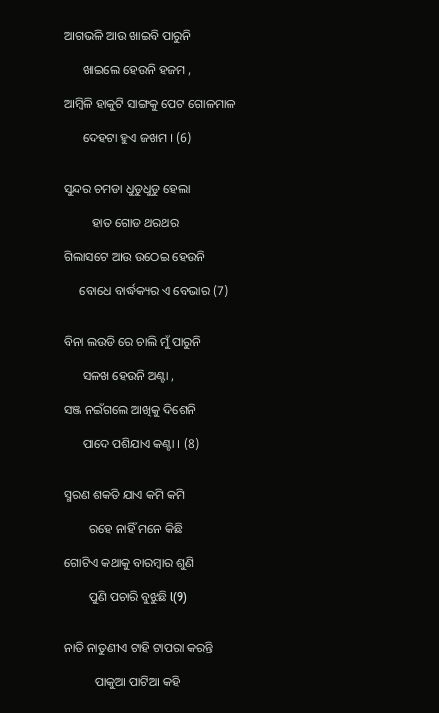ଆଗଭଳି ଆଉ ଖାଇବି ପାରୁନି

      ଖାଇଲେ ହେଉନି ହଜମ ,

ଆମ୍ବିଳି ହାକୁଟି ସାଙ୍ଗକୁ ପେଟ ଗୋଳମାଳ

      ଦେହଟା ହୁଏ ଜଖମ । (6)


ସୁନ୍ଦର ଚମଡା ଧୁଡୁଧୁଡୁ ହେଲା

         ହାତ ଗୋଡ ଥରଥର

ଗିଲାସଟେ ଆଉ ଉଠେଇ ହେଉନି

     ବୋଧେ ବାର୍ଦ୍ଧକ୍ୟର ଏ ବେଭାର (7)


ବିନା ଲଉଡି ରେ ଚାଲି ମୁଁ ପାରୁନି

      ସଳଖ ହେଉନି ଅଣ୍ଟା ,

ସଞ୍ଜ ନଇଁଗଲେ ଆଖିକୁ ଦିଶେନି

      ପାଦେ ପଶିଯାଏ କଣ୍ଟା । (8)


ସ୍ମରଣ ଶକତି ଯାଏ କମି କମି

        ରହେ ନାହିଁ ମନେ କିଛି

ଗୋଟିଏ କଥାକୁ ବାରମ୍ବାର ଶୁଣି

        ପୁଣି ପଚାରି ବୁଝୁଛି l(9)


ନାତି ନାତୁଣୀଏ ଟାହି ଟାପରା କରନ୍ତି

          ପାକୁଆ ପାଟିଆ କହି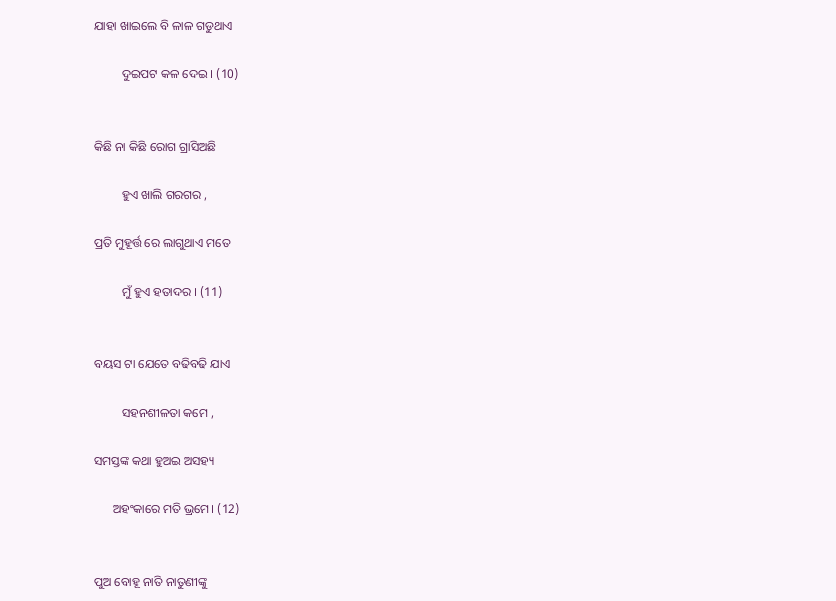ଯାହା ଖାଇଲେ ବି ଳାଳ ଗଡୁଥାଏ

         ଦୁଇପଟ କଳ ଦେଇ । (10)


କିଛି ନା କିଛି ରୋଗ ଗ୍ରାସିଅଛି

         ହୁଏ ଖାଲି ଗରଗର ,

ପ୍ରତି ମୁହୂର୍ତ୍ତ ରେ ଲାଗୁଥାଏ ମତେ

         ମୁଁ ହୁଏ ହତାଦର । (11)


ବୟସ ଟା ଯେତେ ବଢିବଢି ଯାଏ

         ସହନଶୀଳତା କମେ ,

ସମସ୍ତଙ୍କ କଥା ହୁଅଇ ଅସହ୍ୟ

      ଅହଂକାରେ ମତି ଭ୍ରମେ। (12)


ପୁଅ ବୋହୂ ନାତି ନାତୁଣୀଙ୍କୁ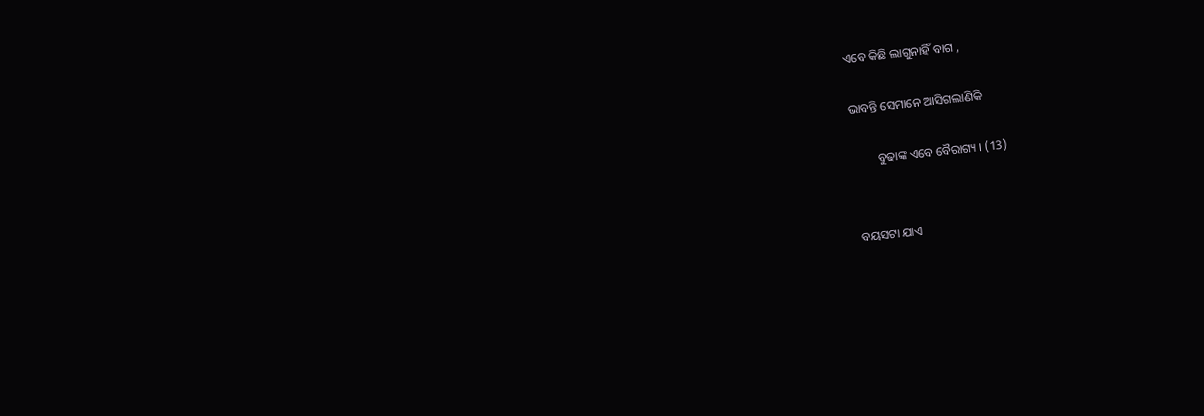ଏବେ କିଛି ଲାଗୁନାହିଁ ବାଗ ,

ଭାବନ୍ତି ସେମାନେ ଆସିଗଲାଣିକି

        ବୁଢାଙ୍କ ଏବେ ବୈରାଗ୍ୟ । (13)


ବୟସଟା ଯାଏ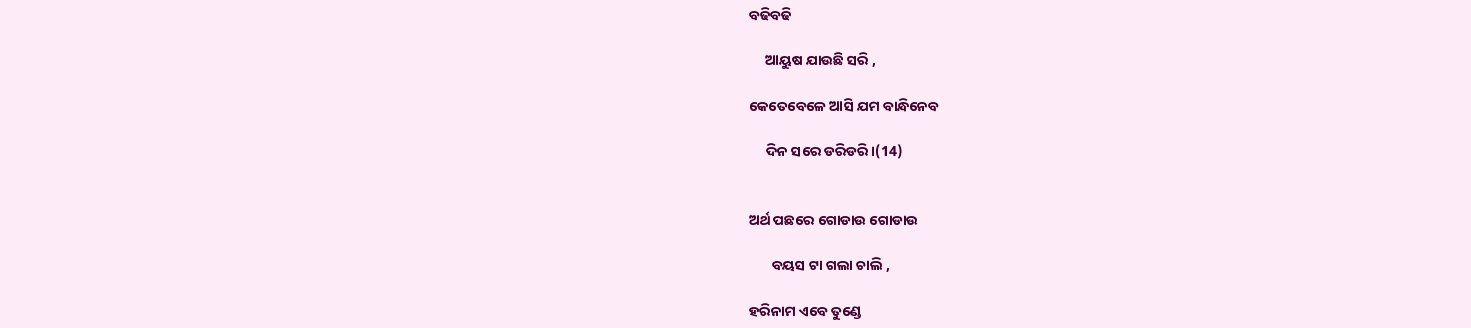ବଢିବଢି

     ଆୟୁଷ ଯାଉଛି ସରି ,

କେତେବେଳେ ଆସି ଯମ ବାନ୍ଧିନେବ

     ଦିନ ସରେ ଡରିଡରି।(14)


ଅର୍ଥ ପଛରେ ଗୋଡାଉ ଗୋଡାଉ

       ବୟସ ଟା ଗଲା ଚାଲି ,

ହରିନାମ ଏବେ ତୁଣ୍ଡେ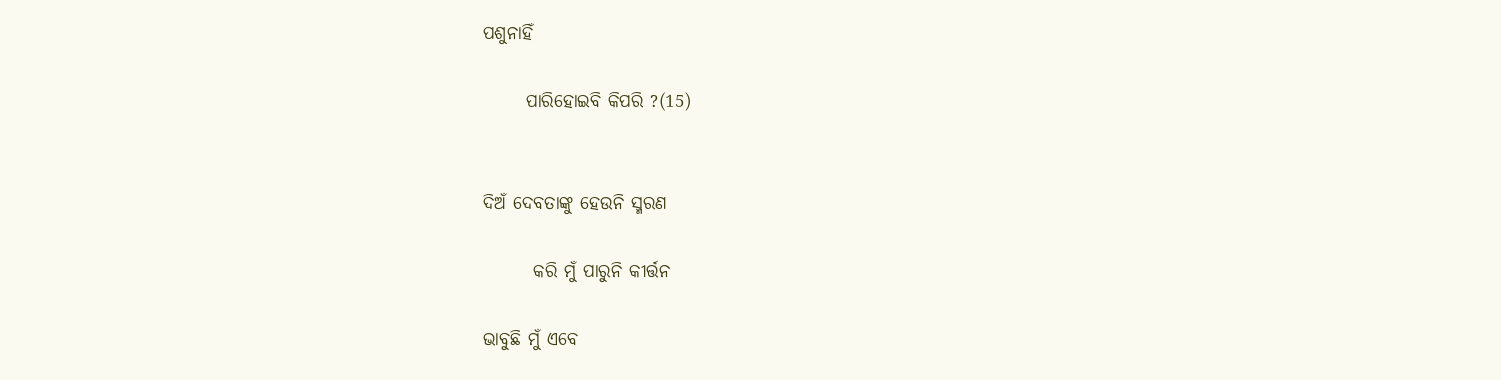ପଶୁନାହିଁ

      ପାରିହୋଇବି କିପରି ?(15)


ଦିଅଁ ଦେବତାଙ୍କୁ ହେଉନି ସ୍ମରଣ

       କରି ମୁଁ ପାରୁନି କୀର୍ତ୍ତନ

ଭାବୁଛି ମୁଁ ଏବେ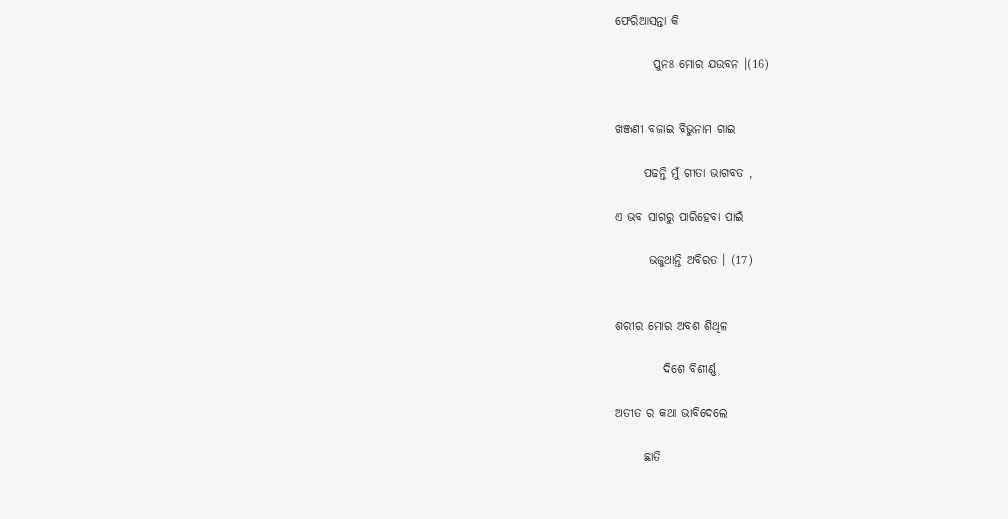ଫେରିଆସନ୍ତା କି

        ପୁନଃ ମୋର ଯଉବନ ।(16)


ଖଞ୍ଜଣୀ ବଜାଇ ବିଭୁନାମ ଗାଇ

      ପଢନ୍ତି ମୁଁ ଗୀତା ଭାଗବତ ,

ଏ ଭବ ସାଗରୁ ପାରିହେବା ପାଇଁ

       ଭଜୁଥାନ୍ତି ଅବିରତ । (17)


ଶରୀର ମୋର ଅବଶ ଶିଥିଳ

          ଦିଶେ ବିଶୀର୍ଣ୍ଣ

ଅତୀତ ର କଥା ଭାବିଦେଲେ

      ଛାତି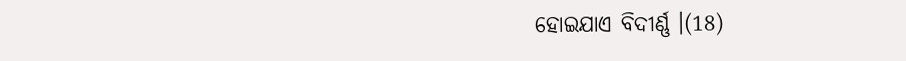ହୋଇଯାଏ ବିଦୀର୍ଣ୍ଣ ।(18)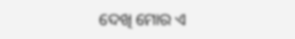ଦେଖି ମୋର ଏ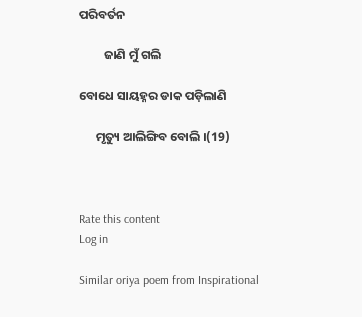ପରିବର୍ତନ

         ଜାଣି ମୁଁ ଗଲି

ବୋଧେ ସାୟହ୍ନର ଡାକ ପଡ଼ିଲାଣି

      ମୃତ୍ୟୁ ଆଲିଙ୍ଗିବ ବୋଲି ।(19)



Rate this content
Log in

Similar oriya poem from Inspirational